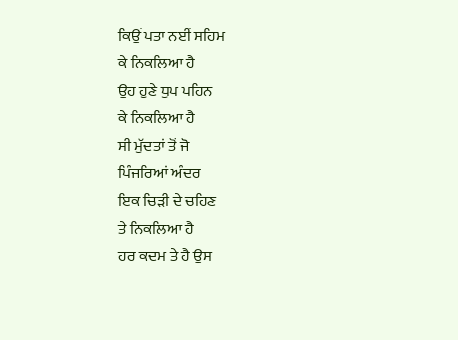ਕਿਉਂ ਪਤਾ ਨਈਂ ਸਹਿਮ
ਕੇ ਨਿਕਲਿਆ ਹੈ
ਉਹ ਹੁਣੇ ਧੁਪ ਪਹਿਨ
ਕੇ ਨਿਕਲਿਆ ਹੈ
ਸੀ ਮੁੱਦਤਾਂ ਤੋਂ ਜੋ
ਪਿੰਜਰਿਆਂ ਅੰਦਰ
ਇਕ ਚਿੜੀ ਦੇ ਚਹਿਣ
ਤੇ ਨਿਕਲਿਆ ਹੈ
ਹਰ ਕਦਮ ਤੇ ਹੈ ਉਸ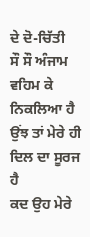ਦੇ ਦੋ-ਚਿੱਤੀ
ਸੌ ਸੌ ਅੰਜਾਮ ਵਹਿਮ ਕੇ ਨਿਕਲਿਆ ਹੈ
ਉਂਝ ਤਾਂ ਮੇਰੇ ਹੀ
ਦਿਲ ਦਾ ਸੂਰਜ ਹੈ
ਕਦ ਉਹ ਮੇਰੇ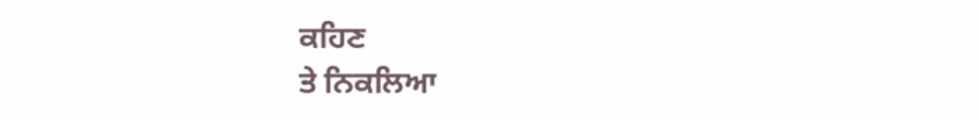ਕਹਿਣ
ਤੇ ਨਿਕਲਿਆ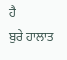ਹੈ
ਬੁਰੇ ਹਾਲਾਤ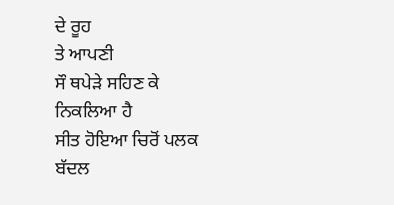ਦੇ ਰੂਹ
ਤੇ ਆਪਣੀ
ਸੌ ਥਪੇੜੇ ਸਹਿਣ ਕੇ
ਨਿਕਲਿਆ ਹੈ
ਸੀਤ ਹੋਇਆ ਚਿਰੋਂ ਪਲਕ
ਬੱਦਲ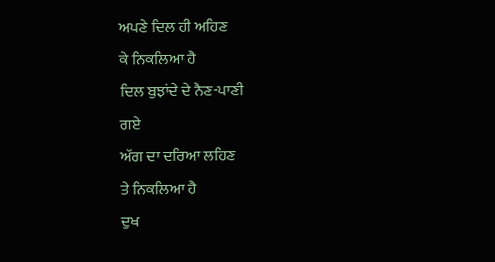ਅਪਣੇ ਦਿਲ ਹੀ ਅਹਿਣ
ਕੇ ਨਿਕਲਿਆ ਹੈ
ਦਿਲ ਬੁਝਾਂਦੇ ਦੇ ਨੈਣ-ਪਾਣੀ
ਗਏ
ਅੱਗ ਦਾ ਦਰਿਆ ਲਹਿਣ
ਤੇ ਨਿਕਲਿਆ ਹੈ
ਦੁਖ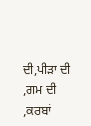ਦੀ,ਪੀੜਾ ਦੀ
,ਗਮ ਦੀ ,ਕਰਬਾਂ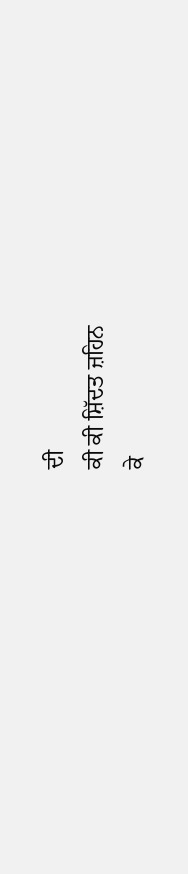ਦੀ
ਕੀ ਕੀ ਸ਼ਿੱਦਤ ਜ਼ਹਿਨ
ਕੇ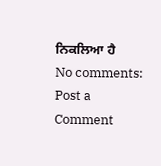ਨਿਕਲਿਆ ਹੈ
No comments:
Post a Comment